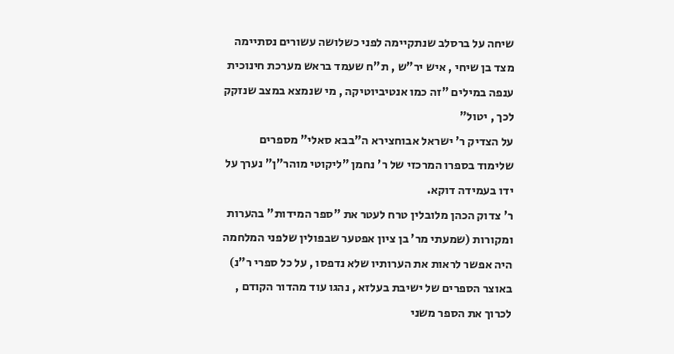שיחה על ברסלב שנתקיימה לפני כשלושה עשורים נסתיימה מצד בן שיחי , איש יר"ש , ת"ח שעמד בראש מערכת חינוכית ענפה במילים "זה כמו אנטיביוטיקה , מי שנמצא במצב שנזקק לכך , יטול"
על הצדיק ר' ישראל אבוחצירא ה"בבא סאלי" מספרים שלימוד בספרו המרכזי של ר' נחמן "ליקוטי מוהר"ן" נערך על ידו בעמידה דוקא.
ר' צדוק הכהן מלובלין טרח לעטר את "ספר המידות" בהערות ומקורות (שמעתי מר' בן ציון אפטער שבפולין שלפני המלחמה היה אפשר לראות את הערותיו שלא נדפסו , על כל ספרי ר"נ)
באוצר הספרים של ישיבת בעלזא , נהגו עוד מהדור הקודם , לכרוך את הספר משני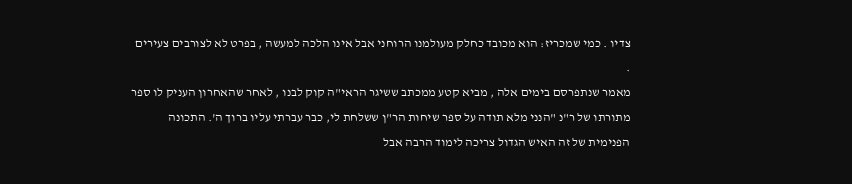צדיו . כמי שמכריז: הוא מכובד כחלק מעולמנו הרוחני אבל אינו הלכה למעשה , בפרט לא לצורבים צעירים .
מאמר שנתפרסם בימים אלה , מביא קטע ממכתב ששיגר הראי"ה קוק לבנו , לאחר שהאחרון העניק לו ספר מתורתו של ר"נ "הנני מלא תודה על ספר שיחות הר"ן ששלחת לי, כבר עברתי עליו ברוך ה'. התכונה הפנימית של זה האיש הגדול צריכה לימוד הרבה אבל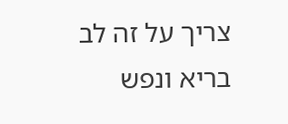צריך על זה לב בריא ונפש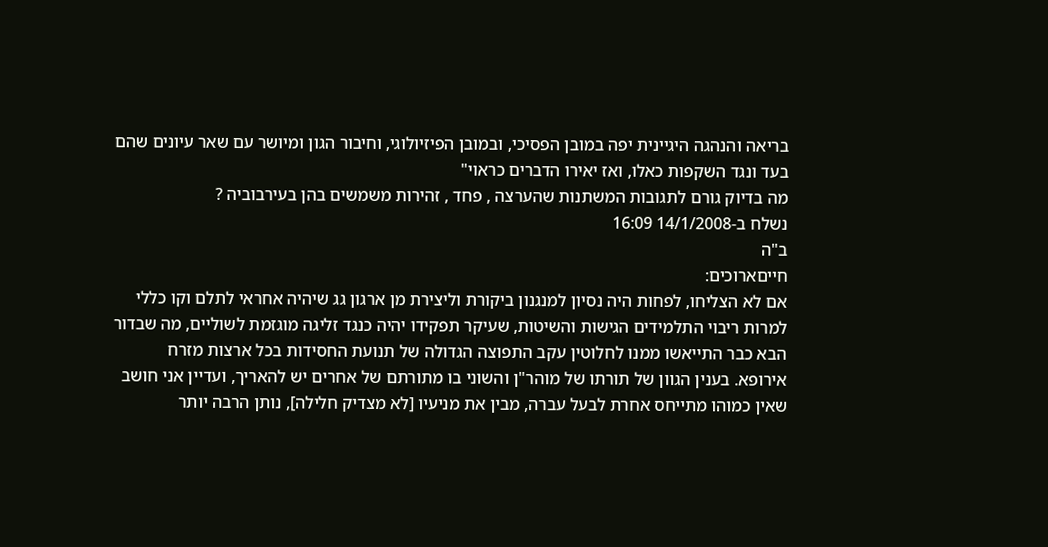בריאה והנהגה היגיינית יפה במובן הפסיכי, ובמובן הפיזיולוגי, וחיבור הגון ומיושר עם שאר עיונים שהם בעד ונגד השקפות כאלו, ואז יאירו הדברים כראוי"
מה בדיוק גורם לתגובות המשתנות שהערצה , פחד , זהירות משמשים בהן בעירבוביה ?
נשלח ב-14/1/2008 16:09
ב"ה
חייםארוכים:
אם לא הצליחו, לפחות היה נסיון למנגנון ביקורת וליצירת מן ארגון גג שיהיה אחראי לתלם וקו כללי למרות ריבוי התלמידים הגישות והשיטות, שעיקר תפקידו יהיה כנגד זליגה מוגזמת לשוליים, מה שבדור הבא כבר התייאשו ממנו לחלוטין עקב התפוצה הגדולה של תנועת החסידות בכל ארצות מזרח אירופא. בענין הגוון של תורתו של מוהר"ן והשוני בו מתורתם של אחרים יש להאריך, ועדיין אני חושב שאין כמוהו מתייחס אחרת לבעל עברה, מבין את מניעיו [לא מצדיק חלילה], נותן הרבה יותר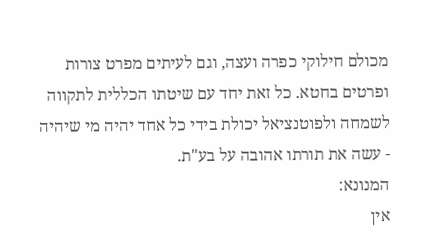מכולם חילוקי כפרה ועצה, וגם לעיתים מפרט צורות ופרטים בחטא. כל זאת יחד עם שיטתו הכללית לתקווה לשמחה ולפוטנציאל יכולת בידי כל אחד יהיה מי שיהיה - עשה את תורתו אהובה על בע"ת.
המנונא:
אין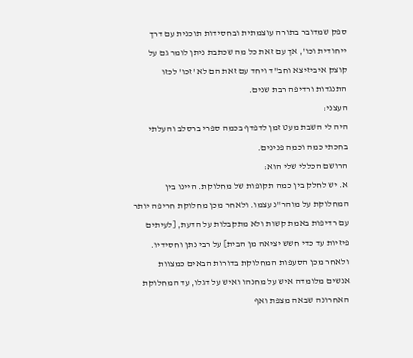ספק שמדובר בתורה עוצמתית ובחסידות תוכנית עם דרך ייחודית וכו', אך עם זאת כל מה שכתבת ניתן לומר גם על קוצק איביזיצא וחב"ד ויחד עם זאת הם לא 'זכו' לכזו התנגדות ורדיפה רבת שנים.
העצני:
היה לי השבת מעט זמן לדפדף בכמה ספרי ברסלב והעלתי בחכתי כמה וכמה פנינים.
הרושם הכללי שלי הוא:
א. יש לחלק בין כמה תקופות של מחלוקת. היינו בין המחלוקת על מוהר"נ עצמו. ולאחר מכן מחלוקת חריפה יותר עם רדיפות באמת קשות ולא מתקבלות על הדעת, [לעיתים פיזיות עד כדי חשש יציאה מן הבית] על רבי נתן וחסידיו. ולאחר מכן הסעפות המחלוקת בדורות הבאים כמצוות אנשים מלומדה איש על מחנהו ואיש על דגלו, עד המחלוקת האחרונה שבאה מצפת ואף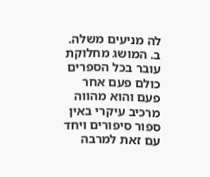לה מניעים משלה.
ב. המושג מחלוקת עובר בכל הספרים כולם פעם אחר פעם והוא מהווה מרכיב עיקרי באין ספור סיפורים ויחד עם זאת למרבה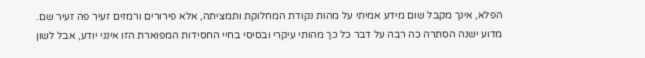הפלא, אינך מקבל שום מידע אמיתי על מהות נקודת המחלוקת ותמציתה, אלא פירורים ורמזים זעיר פה זעיר שם. מדוע ישנה הסתרה כה רבה על דבר כל כך מהותי עיקרי ובסיסי בחיי החסידות המפוארת הזו אינני יודע, אבל לשון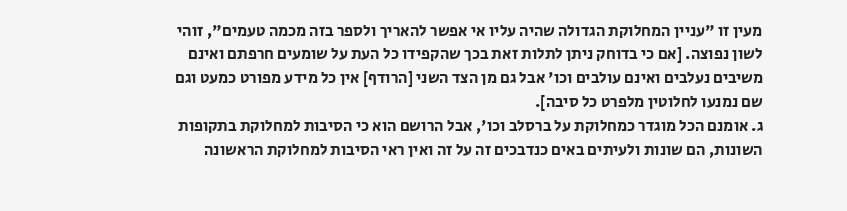מעין זו "עניין המחלוקת הגדולה שהיה עליו אי אפשר להאריך ולספר בזה מכמה טעמים", זוהי לשון נפוצה. [אם כי בדוחק ניתן לתלות זאת בכך שהקפידו כל העת על שומעים חרפתם ואינם משיבים נעלבים ואינם עולבים וכו' אבל גם מן הצד השני [הרודף] אין כל מידע מפורט כמעט וגם שם נמנעו לחלוטין מלפרט כל סיבה].
ג. אומנם הכל מוגדר כמחלוקת על ברסלב וכו', אבל הרושם הוא כי הסיבות למחלוקת בתקופות השונות, הם שונות ולעיתים באים כנדבכים זה על זה ואין ראי הסיבות למחלוקת הראשונה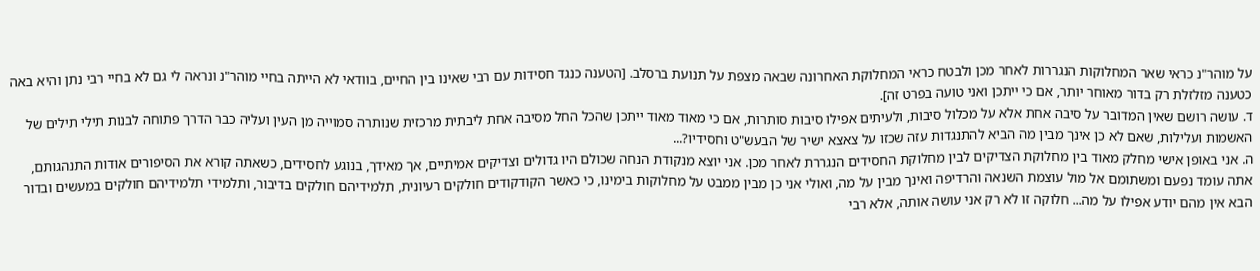על מוהר"נ כראי שאר המחלוקות הנגררות לאחר מכן ולבטח כראי המחלוקת האחרונה שבאה מצפת על תנועת ברסלב. [הטענה כנגד חסידות עם רבי שאינו בין החיים, בוודאי לא הייתה בחיי מוהר"נ ונראה לי גם לא בחיי רבי נתן והיא באה כטענה מזלזלת רק בדור מאוחר יותר, אם כי ייתכן ואני טועה בפרט זה].
ד. עושה רושם שאין המדובר על סיבה אחת אלא על מכלול סיבות, ולעיתים אפילו סיבות סותרות, אם כי מאוד מאוד ייתכן שהכל החל מסיבה אחת ליבתית מרכזית שנותרה סמוייה מן העין ועליה כבר הדרך פתוחה לבנות תילי תילים של האשמות ועלילות, שאם לא כן אינך מבין מה הביא להתנגדות עזה שכזו על צאצא ישיר של הבעש"ט וחסידיו?...
ה. אני באופן אישי מחלק מאוד בין מחלוקת הצדיקים לבין מחלוקת החסידים הנגררת לאחר מכן. אני יוצא מנקודת הנחה שכולם היו גדולים וצדיקים אמיתיים, אך מאידך, בנוגע לחסידים, כשאתה קורא את הסיפורים אודות התנהגותם, אתה עומד נפעם ומשתומם אל מול עוצמת השנאה והרדיפה ואינך מבין על מה, ואולי אני כן מבין ממבט על מחלוקות בימינו, כי כאשר הקודקודים חולקים רעיונית, תלמידיהם חולקים בדיבור, ותלמידי תלמידיהם חולקים במעשים ובדור הבא אין מהם יודע אפילו על מה... חלוקה זו לא רק אני עושה אותה, אלא רבי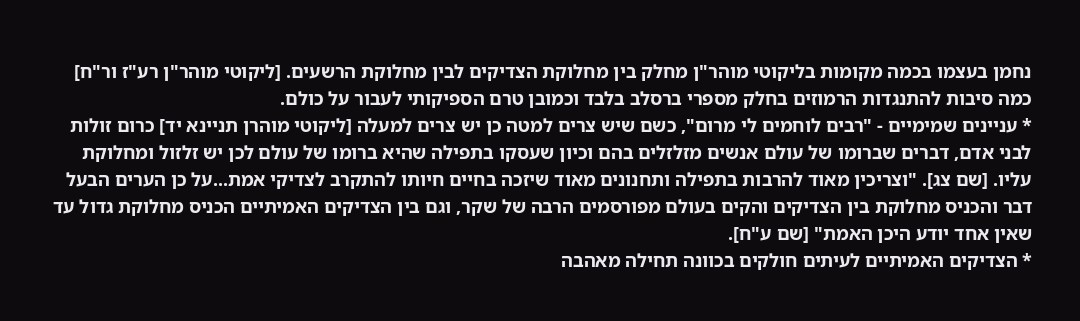נחמן בעצמו בכמה מקומות בליקוטי מוהר"ן מחלק בין מחלוקת הצדיקים לבין מחלוקת הרשעים. [ליקוטי מוהר"ן רע"ז ור"ח]
כמה סיבות להתנגדות הרמוזים בחלק מספרי ברסלב בלבד וכמובן טרם הספיקותי לעבור על כולם.
* עניינים שמימיים - "רבים לוחמים לי מרום", כשם שיש צרים למטה כן יש צרים למעלה [ליקוטי מוהרן תניינא יד] כרום זולות לבני אדם, דברים שברומו של עולם אנשים מזלזלים בהם וכיון שעסקו בתפילה שהיא ברומו של עולם לכן יש זלזול ומחלוקת עליו. [שם צג]. "וצריכין מאוד להרבות בתפילה ותחנונים מאוד שיזכה בחיים חיותו להתקרב לצדיקי אמת...על כן הערים הבעל דבר והכניס מחלוקת בין הצדיקים והקים בעולם מפורסמים הרבה של שקר, וגם בין הצדיקים האמיתיים הכניס מחלוקת גדול עד שאין אחד יודע היכן האמת" [שם ע"ח].
* הצדיקים האמיתיים לעיתים חולקים בכוונה תחילה מאהבה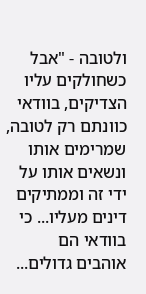ולטובה - "אבל כשחולקים עליו הצדיקים, בוודאי כוונתם רק לטובה, שמרימים אותו ונשאים אותו על ידי זה וממתיקים דינים מעליו... כי בוודאי הם אוהבים גדולים...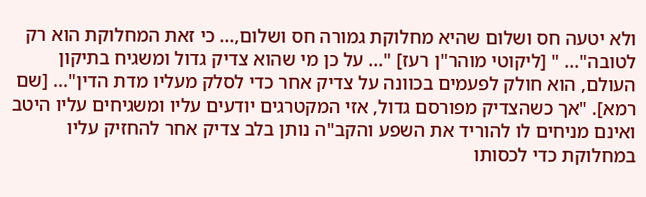ולא יטעה חס ושלום שהיא מחלוקת גמורה חס ושלום,... כי זאת המחלוקת הוא רק לטובה"... " [ליקוטי מוהר"ן רעז] "... על כן מי שהוא צדיק גדול ומשגיח בתיקון העולם, הוא חולק לפעמים בכוונה על צדיק אחר כדי לסלק מעליו מדת הדין"... [שם רמא]. "אך כשהצדיק מפורסם גדול, אזי המקטרגים יודעים עליו ומשגיחים עליו היטב ואינם מניחים לו להוריד את השפע והקב"ה נותן בלב צדיק אחר להחזיק עליו במחלוקת כדי לכסותו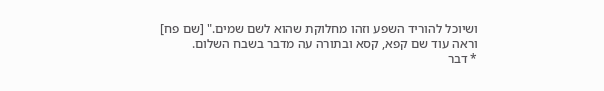ושיוכל להוריד השפע וזהו מחלוקת שהוא לשם שמים." [שם פח] וראה עוד שם קפא, קסא ובתורה עה מדבר בשבח השלום.
* דבר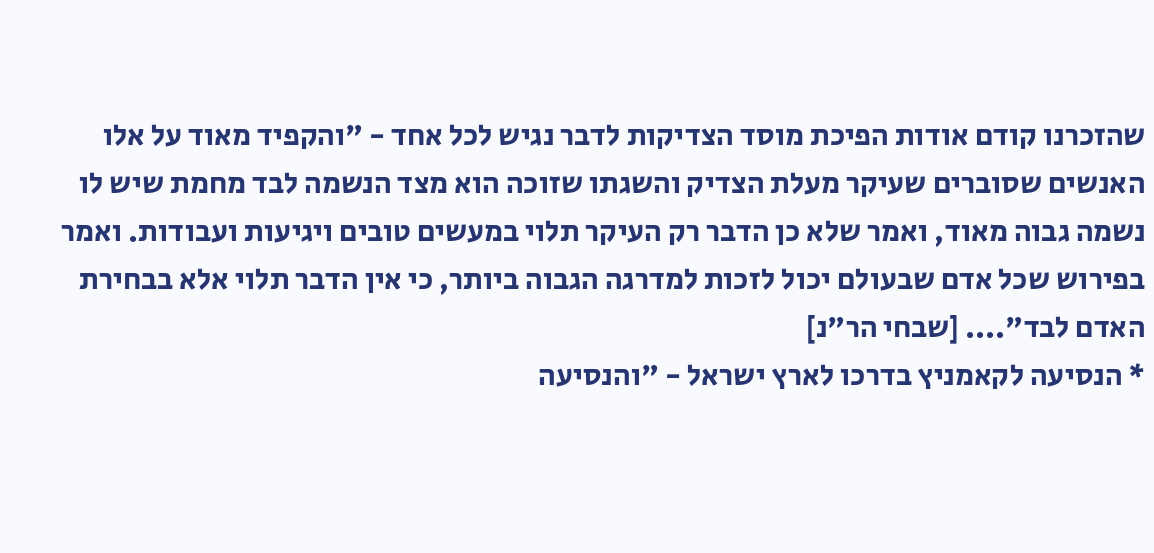שהזכרנו קודם אודות הפיכת מוסד הצדיקות לדבר נגיש לכל אחד - "והקפיד מאוד על אלו האנשים שסוברים שעיקר מעלת הצדיק והשגתו שזוכה הוא מצד הנשמה לבד מחמת שיש לו נשמה גבוה מאוד, ואמר שלא כן הדבר רק העיקר תלוי במעשים טובים ויגיעות ועבודות. ואמר בפירוש שכל אדם שבעולם יכול לזכות למדרגה הגבוה ביותר, כי אין הדבר תלוי אלא בבחירת האדם לבד".... [שבחי הר"נ]
* הנסיעה לקאמניץ בדרכו לארץ ישראל - "והנסיעה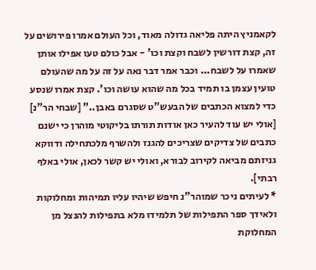לקאמניץ היתה פליאה גדולה מאוד, וכל העולם אמרו פירושים על זה, קצת דורשין לשבח וקצת וכו' - אבל כולם טעו אפילו אותן שאמרו על לשבח... וכבר אמר דבר נאה על זה על מה שהעולם טועין עצמן בו תמיד בכל מה שהוא עושה וכו'. קצת אמרו שנסע כדי למצוא הכתבים של הבעש"ט שסגרם באבן.." [שבחי הר"נ] [אולי יש עוד להעיר כאן אודות תורתו בליקוטי מוהרן כי ישנם כתבים של צדיקים שצריכים להגנז ולהשרף מלכתחילה ודווקא גניזתם מביאה לקירוב לבורא, ואולי יש קשר לכאן, אולי באלף רבתי].
* לעיתים ניכר שמוהר"נ חיפש שיהיו עליו תמיהות ומחלוקות ולאידך ספר התפילות של תלמידו מלא בתפילות להנצל מן המחלוקת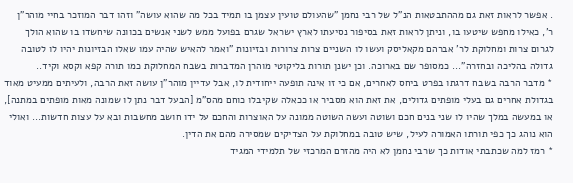. אפשר לראות זאת גם מההתבטאות הנ"ל של רבי נחמן "שהעולם טועין עצמן בו תמיד בכל מה שהוא עושה" וזהו דבר המוזכר בחיי מוהר"ן ר', כאילו מחפש שיטעו בו, וניתן לראות זאת בסיפור נסיעתו לארץ ישראל שגרם בפועל ממש לשני אנשים בכוונה שיחשדו בו שהוא הולך לגרום צרות ומחלוקת לר' אברהם מקאליסק ועשו לו השניים צרות צרורות ובזיונות "ואמר להאיש שהיה עמו שאלו הבזיונות יהיו לו לטובה גדולה בהליכה ובחזרה"... כמסופר שם בארוכה. וכן ישנן תורות בליקוטי מוהרן המדברות בשבח המחלוקת כמו תורה קפא וקסא וקיד..
* מדבר הרבה בשבח דרגתו בפרט ביחס לאחרים, אם כי זו אינה תופעה ייחודית לו, אבל עדיין מוהר"ן עושה זאת הרבה, ולעיתים ממעיט מאוד בגדולת אחרים גם בעלי מופתים גדולים, את זאת הוא מסביר או ככאלה שקיבלו כוחם מהס"מ [הבעל דבר נתן לו שמונה מאות מופתים במתנה], או במעשה במלך שהיו לו שני בנים חכם ושוטה ועשה השוטה ממונה על האוצרות והחכם על ידו חושב מחשבות ובא על עצות חדשות... ואולי הוא נוהג כך כפי תורתו האמורה לעיל, שיש טובה במחלוקת על הצדיקים שמסירה מהם את הדין.
* רמז למה שכתבתי אודות כך שרבי נחמן לא היה מהזרם המרכזי של תלמידי המגיד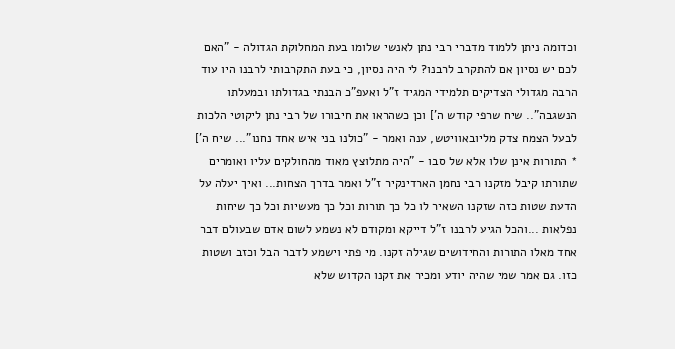וכדומה ניתן ללמוד מדברי רבי נתן לאנשי שלומו בעת המחלוקת הגדולה - "האם לכם יש נסיון אם להתקרב לרבנו? לי היה נסיון, כי בעת התקרבותי לרבנו היו עוד הרבה מגדולי הצדיקים תלמידי המגיד ז"ל ואעפ"כ הבנתי בגדולתו ובמעלתו הנשגבה".. שיח שרפי קודש ה'] וכן כשהראו את חיבורו של רבי נתן ליקוטי הלכות לבעל הצמח צדק מליובאוויטש, ענה ואמר - "כולנו בני איש אחד נחנו"... שיח ה']
* התורות אינן שלו אלא של סבו - "היה מתלוצץ מאוד מהחולקים עליו ואומרים שתורתו קיבל מזקנו רבי נחמן הארדינקיר ז"ל ואמר בדרך הצחות... ואיך יעלה על הדעת שטות כזה שזקנו השאיר לו כל כך תורות וכל כך מעשיות וכל כך שיחות נפלאות ...והכל הגיע לרבנו ז"ל דייקא ומקודם לא נשמע לשום אדם שבעולם דבר אחד מאלו התורות והחידושים שגילה זקנו. מי פתי וישמע לדבר הבל וכזב ושטות כזו. גם אמר שמי שהיה יודע ומכיר את זקנו הקדוש שלא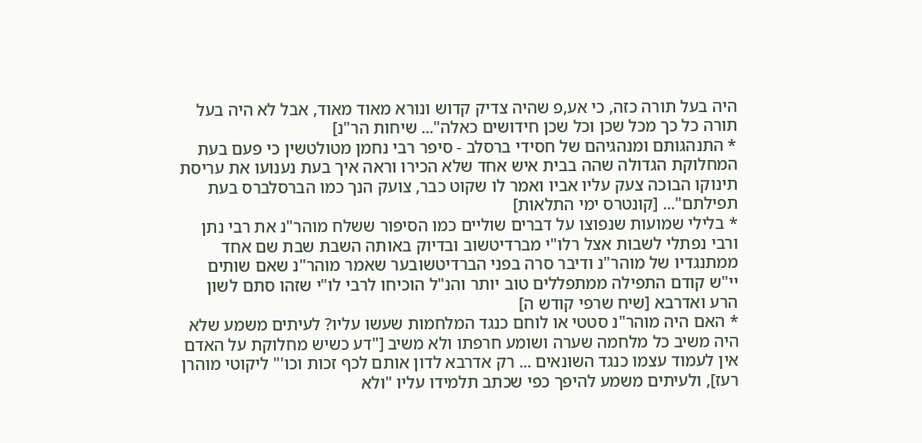היה בעל תורה כזה, כי אע,פ שהיה צדיק קדוש ונורא מאוד מאוד, אבל לא היה בעל תורה כל כך מכל שכן וכל שכן חידושים כאלה"... שיחות הר"נ]
* התנהגותם ומנהגיהם של חסידי ברסלב - סיפר רבי נחמן מטולטשין כי פעם בעת המחלוקת הגדולה שהה בבית איש אחד שלא הכירו וראה איך בעת נענועו את עריסת תינוקו הבוכה צעק עליו אביו ואמר לו שקוט כבר, צועק הנך כמו הברסלברס בעת תפילתם"... [קונטרס ימי התלאות]
* בלילי שמועות שנפוצו על דברים שוליים כמו הסיפור ששלח מוהר"נ את רבי נתן ורבי נפתלי לשבות אצל רלו"י מברדיטשוב ובדיוק באותה השבת שבת שם אחד ממתנגדיו של מוהר"נ ודיבר סרה בפני הברדיטשובער שאמר מוהר"נ שאם שותים יי"ש קודם התפילה ממתפללים טוב יותר והנ"ל הוכיחו לרבי לו"י שזהו סתם לשון הרע ואדרבא [שיח שרפי קודש ה]
* האם היה מוהר"נ סטטי או לוחם כנגד המלחמות שעשו עליו? לעיתים משמע שלא היה משיב כל מלחמה שערה ושומע חרפתו ולא משיב ["דע כשיש מחלוקת על האדם אין לעמוד עצמו כנגד השונאים ... רק אדרבא לדון אותם לכף זכות וכו'" ליקוטי מוהרן רעז], ולעיתים משמע להיפך כפי שכתב תלמידו עליו "ולא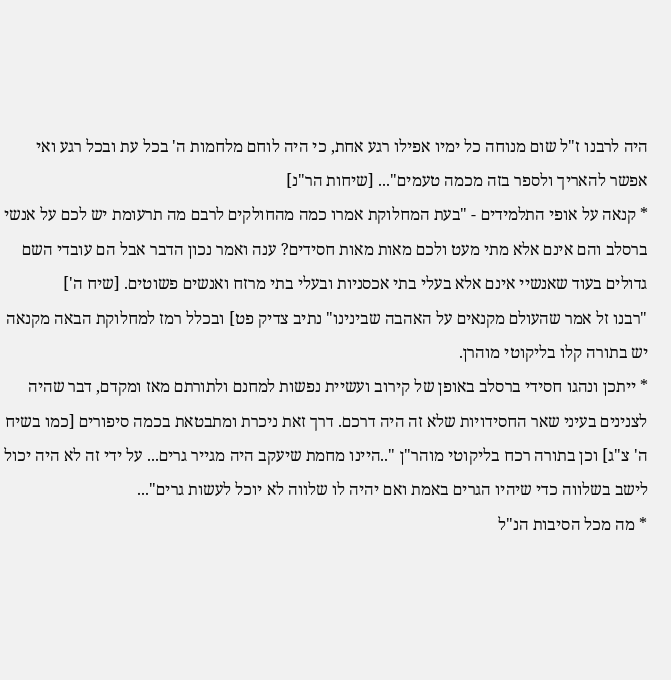היה לרבנו ז"ל שום מנוחה כל ימיו אפילו רגע אחת, כי היה לוחם מלחמות ה' בכל עת ובכל רגע ואי אפשר להאריך ולספר בזה מכמה טעמים"... [שיחות הר"נ]
* קנאה על אופי התלמידים - "בעת המחלוקת אמרו כמה מהחולקים לרבם מה תרעומת יש לכם על אנשי ברסלב והם אינם אלא מתי מעט ולכם מאות מאות חסידים? ענה ואמר נכון הדבר אבל הם עובדי השם גדולים בעוד שאנשיי אינם אלא בעלי בתי אכסניות ובעלי בתי מרזח ואנשים פשוטים. [שיח ה']
"רבנו זל אמר שהעולם מקנאים על האהבה שבינינו" נתיב צדיק פט] ובכלל רמז למחלוקת הבאה מקנאה יש בתורה קלו בליקוטי מוהרן.
* ייתכן ונהגו חסידי ברסלב באופן של קירוב ועשיית נפשות למחנם ולתורתם מאז ומקדם, דבר שהיה לצנינים בעיני שאר החסידויות שלא זה היה דרכם. דרך זאת ניכרת ומתבטאת בכמה סיפורים [כמו בשיח ה' צ"ג] וכן בתורה רכח בליקוטי מוהר"ן "..היינו מחמת שיעקב היה מגייר גרים... על ידי זה לא היה יכול לישב בשלווה כדי שיהיו הגרים באמת ואם יהיה לו שלווה לא יוכל לעשות גרים"...
* מה מכל הסיבות הנ"ל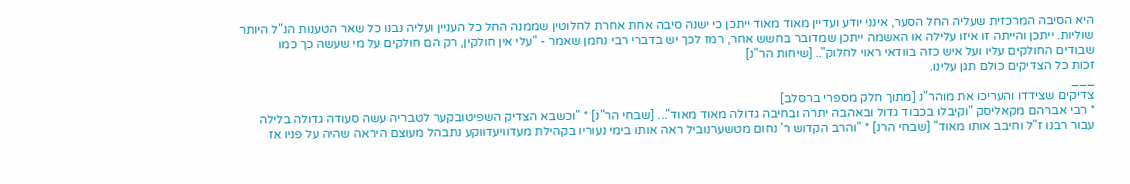היא הסיבה המרכזית שעליה החל הסער, אינני יודע ועדיין מאוד מאוד ייתכן כי ישנה סיבה אחת אחרת לחלוטין שממנה החל כל העניין ועליה נבנו כל שאר הטענות הנ"ל היותר שוליות. ייתכן והייתה זו איזו עלילה או האשמה ייתכן שמדובר בחשש אחר, רמז לכך יש בדברי רבי נחמן שאמר - "עלי אין חולקין, רק הם חולקים על מי שעשה כך כמו שבודים החולקים עליו ועל איש כזה בוודאי ראוי לחלוק".. [שיחות הר"נ]
זכות כל הצדיקים כולם תגן עלינו.
___
צדיקים שצידדו והעריכו את מוהר"נ [מתוך חלק מספרי ברסלב]
* רבי אברהם מקאליסק "וקיבלו בכבוד גדול ובאהבה יתרה ובחיבה גדולה מאוד מאוד"... [שבחי הר"נ] * "וכשבא הצדיק השפיטובקער לטבריה עשה סעודה גדולה בלילה עבור רבנו ז"ל וחיבב אותו מאוד" [שבחי הרנ] * "והרב הקדוש ר' נחום מטשערנוביל ראה אותו בימי נעוריו בקהילת מעדוויעדווקע נתבהל מעוצם היראה שהיה על פניו אז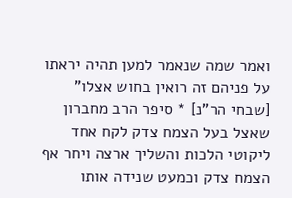ואמר שמה שנאמר למען תהיה יראתו על פניהם זה רואין בחוש אצלו" [שבחי הר"נ] * סיפר הרב מחברון שאצל בעל הצמח צדק לקח אחד ליקוטי הלכות והשליך ארצה ויחר אף הצמח צדק וכמעט שנידה אותו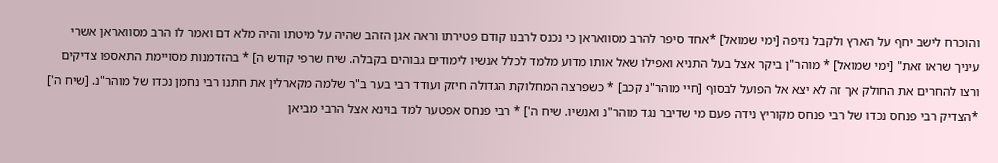והוכרח לישב יחף על הארץ ולקבל נזיפה [ימי שמואל] *אחד סיפר להרב מסוואראן כי נכנס לרבנו קודם פטירתו וראה אגן הזהב שהיה על מיטתו והיה מלא דם ואמר לו הרב מסוואראן אשרי עיניך שראו זאת" [ימי שמואל] * מוהר"ן ביקר אצל בעל התניא ואפילו שאל אותו מדוע מלמד לכלל אנשיו לימודים גבוהים בקבלה. שיח שרפי קודש ה] * בהזדמנות מסויימת התאספו צדיקים ורצו להחרים את החולק אך זה לא יצא אל הפועל לבסוף [חיי מוהר"נ קכב] * כשפרצה המחלוקת הגדולה חיזק ועודד רבי בער ב"ר שלמה מקארלין את חתנו רבי נחמן נכדו של מוהר"נ. [שיח ה'] *הצדיק רבי פנחס נכדו של רבי פנחס מקוריץ נידה פעם מי שדיבר נגד מוהר"נ ואנשיו. שיח ה'] * רבי פנחס אפטער למד בוינא אצל הרבי מביאן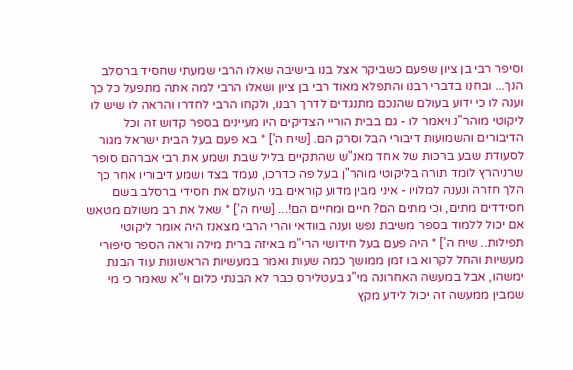וסיפר רבי בן ציון שפעם כשביקר אצל בנו בישיבה שאלו הרבי שמעתי שחסיד ברסלב הנך... ובחנו בדברי רבנו והתפלא מאוד רבי בן ציון ושאלו הרבי למה אתה מתפעל כל כך וענה לו כי ידוע בעולם שהנכם מתנגדים לדרך רבנו, ולקחו הרבי לחדרו והראה לו שיש לו ליקוטי מוהר"נ ויאמר לו - גם בבית הוריי הצדיקים היו מעיינים בספר קדוש זה וכל הדיבורים והשמועות דיבורי הבל וסרק הם. [שיח ה'] * בא פעם בעל הבית ישראל מגור לסעודת שבע ברכות של אחד מאנ"ש שהתקיים בליל שבת ושמע את רבי אברהם סופר שרניהרץ לומד תורה בליקוטי מוהר"ן בעל פה כדרכו, נעמד בצד ושמע דיבוריו אחר כך הלך חזרה ונענה למלויו - איני מבין מדוע קוראים בני העולם את חסידי ברסלב בשם חסידדים מתים, וכי מתים הם? חיים ומחיים הם!... [שיח ה'] * שאל את רב משולם מטאש אם יכול ללמוד בספר משיבת נפש וענה בוודאי והרי הרבי מצאנז היה אומר ליקוטי תפילות.. שיח ה'] * היה פעם בעל חידושי הרי"מ באיזה ברית מילה וראה הספר סיפורי מעשיות והחל לקרוא בו זמן ממושך כמה שעות ואמר במעשיות הראשונות עוד הבנת ימשהו, אבל במעשה האחרונה מי"ג בעטלירס כבר לא הבנתי כלום וי"א שאמר כי מי שמבין ממעשה זה יכול לידע מקץ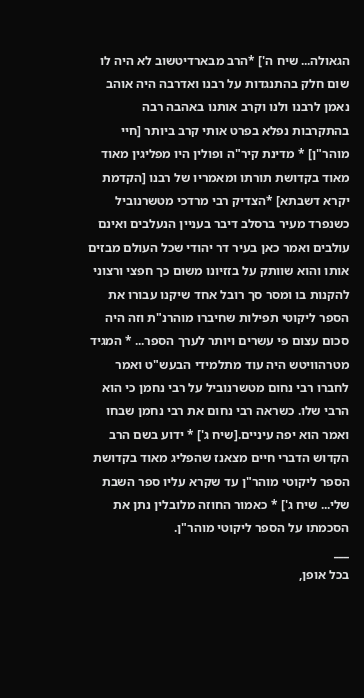הגאולה... שיח ה'] *הרב מבארדיטשוב לא היה לו שום חלק בהתנגדות על רבנו ואדרבה היה אוהב נאמן לרבנו ולנו וקרב אותנו באהבה רבה בהתקרבות נפלא בפרט אותי קרב ביותר [חיי מוהר"ן] * מדינת קיר"ה ופולין היו מפליגין מאוד מאוד בקדושת תורתו ומאמריו של רבנו [הקדמת יקרא דשבתא] *הצדיק רבי מרדכי מטשרנוביל כשנפרד מעיר ברסלב דיבר בעניין הנעלבים ואינם עולבים ואמר כאן בעיר דר יהודי שכל העולם מבזים אותו והוא שוותק על בזזיונו משום כך חפצי ורצוני להקנות בו ומסר סך רובל אחד שיקנו עבורו את הספר ליקוטי תפילות שחיברו מוהרנ"ת וזה היה סכום עצום פי עשרים ויותר לערך הספר... * המגיד מטרהוויטש היה עוד מתלמידי הבעש"ט ואמר לחברו רבי נחום מטשרנוביל על רבי נחמן כי הוא הרבי שלו. כשראה רבי נחום את רבי נחמן שבחו ואמר הוא יפה עיניים.[שיח ג'] * ידוע בשם הרב הקדוש הדברי חיים מצאנז שהפליג מאוד בקדושת הספר ליקוטי מוהר"ן עד שקרא עליו ספר השבת שלי... שיח ג'] * כאמור החוזה מלובלין נתן את הסכמתו על הספר ליקוטי מוהר"ן.
___
בכל אופן,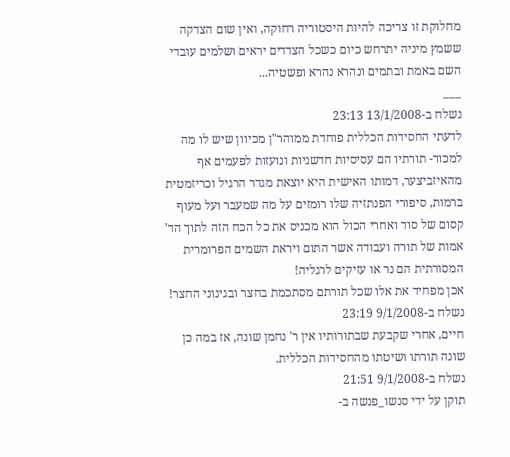מחלוקת זו צריכה להיות היסטוריה רחוקה, ואין שום הצדקה ששמץ מיניה יתרחש כיום כשכל הצדדים יראים ושלמים עובדי השם באמת ובתמים ונהרא נהרא ופשטיה...
___
נשלח ב-13/1/2008 23:13
לדעתי החסידות הכללית פוחדת ממוהר"ן מכיוון שיש לו מה למכור- תורתיו הם עסיסיות חדשניות ונועזות לפעמים אף מהאיזביצער, דמותו האישית היא יוצאת מגדר הרגיל וכריזמטית ברמות, סיפורי הפנתזיה שלו רומזים על מה שמעבר ועל מעוף קסום של סוד ואחרי הכול הוא מכניס את כל הכח הזה לתוך הד' אמות של תורה ועבודה אשר התום ויראת השמים הפרומרית המסורתית הם נר או עזיקים לרגליה!
אכן מפחיד את אלו שכל תורתם מסתכמת בחצר ובגינוני החצר!
נשלח ב-9/1/2008 23:19
חיים, אחרי שקבעת שבתורותיו אין ר' נחמן שונה, אז במה כן שונה תורתו ושיטתו מהחסידות הכללית.
נשלח ב-9/1/2008 21:51
תוקן על ידי סנשו_פנשה ב-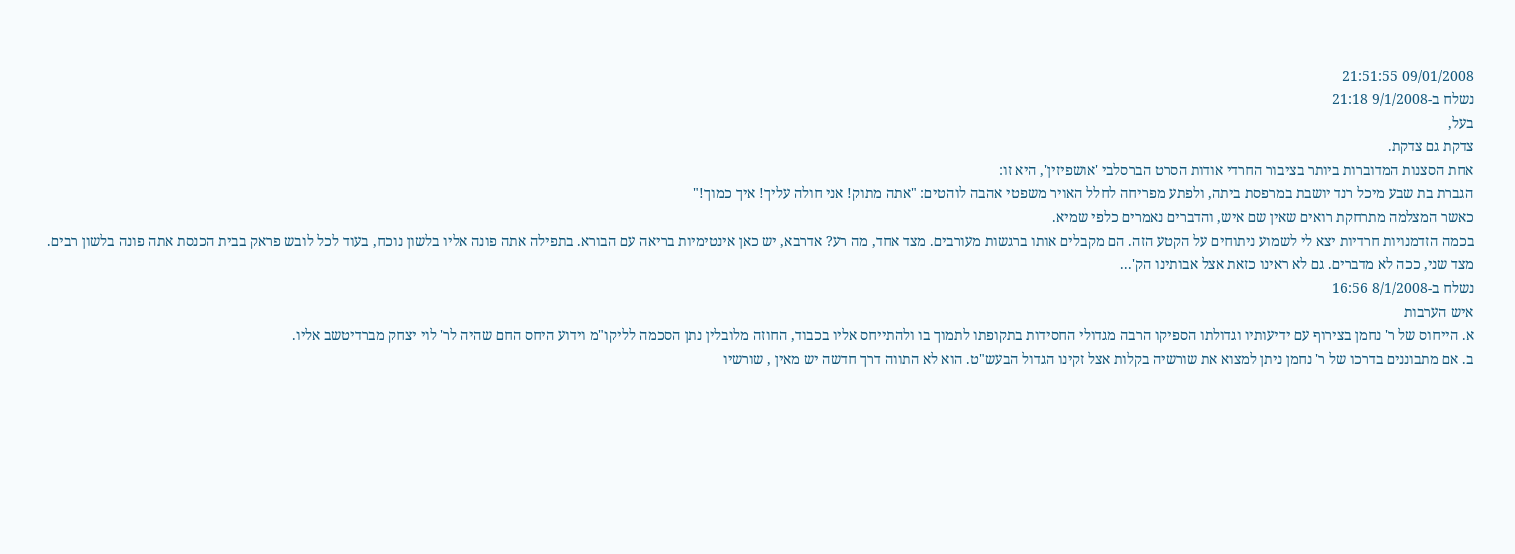09/01/2008 21:51:55
נשלח ב-9/1/2008 21:18
בעל,
צדקת גם צדקת.
אחת הסצנות המדוברות ביותר בציבור החרדי אודות הסרט הברסלבי 'אושפיזין', היא זו:
הגברת בת שבע מיכל רנד יושבת במרפסת ביתה, ולפתע מפריחה לחלל האויר משפטי אהבה לוהטים: "אתה מתוק! אני חולה עליך! איך כמוך!"
כאשר המצלמה מתרחקת רואים שאין שם איש, והדברים נאמרים כלפי שמיא.
בכמה הזדמנויות חרדיות יצא לי לשמוע ניתוחים על הקטע הזה. הם מקבלים אותו ברגשות מעורבים. מצד אחד, מה רע? אדרבא, יש כאן אינטימיות בריאה עם הבורא. בתפילה אתה פונה אליו בלשון נוכח, בעוד לכל לובש פראק בבית הכנסת אתה פונה בלשון רבים.
מצד שני, ככה לא מדברים. גם לא ראינו כזאת אצל אבותינו הק'...
נשלח ב-8/1/2008 16:56
איש הערבות
א. הייחוס של ר' נחמן בצירוף עם ידיעותיו וגדולתו הספיקו הרבה מגדולי החסידות בתקופתו לתמוך בו ולהתייחס אליו בכבוד, החוזה מלובלין נתן הסכמה לליקו"מ וידוע היחס החם שהיה לר' לוי יצחק מברדיטשב אליו.
ב. אם מתבוננים בדרכו של ר' נחמן ניתן למצוא את שורשיה בקלות אצל זקינו הגדול הבעש"ט. הוא לא התווה דרך חדשה יש מאין , שורשיו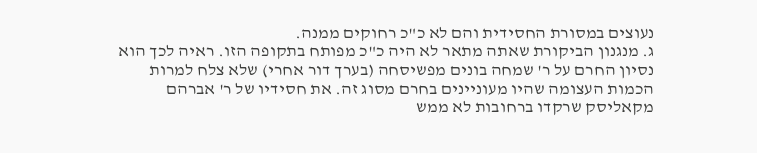נעוצים במסורת החסידית והם לא כ"כ רחוקים ממנה.
ג. מנגנון הביקורת שאתה מתאר לא היה כ"כ מפותח בתקופה הזו. ראיה לכך הוא נסיון החרם על ר' שמחה בונים מפשיסחה (בערך דור אחרי) שלא צלח למרות הכמות העצומה שהיו מעוניינים בחרם מסוג זה. את חסידיו של ר' אברהם מקאליסק שרקדו ברחובות לא ממש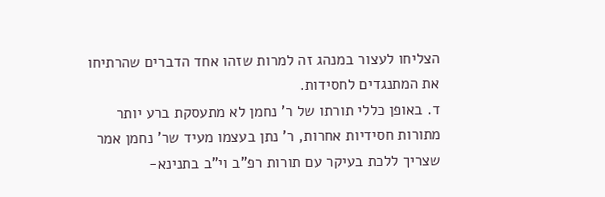הצליחו לעצור במנהג זה למרות שזהו אחד הדברים שהרתיחו את המתנגדים לחסידות.
ד. באופן כללי תורתו של ר' נחמן לא מתעסקת ברע יותר מתורות חסידיות אחרות, ר' נתן בעצמו מעיד שר' נחמן אמר שצריך ללכת בעיקר עם תורות רפ"ב וי"ב בתנינא-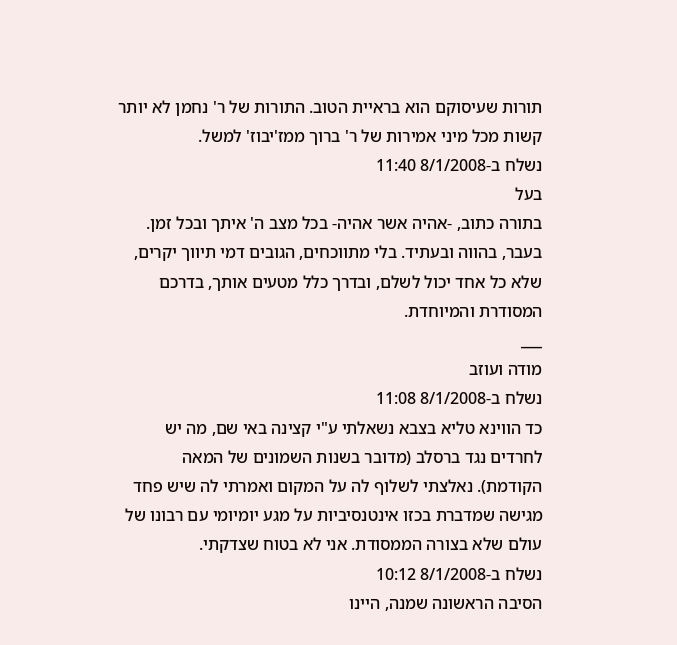תורות שעיסוקם הוא בראיית הטוב. התורות של ר' נחמן לא יותר קשות מכל מיני אמירות של ר' ברוך ממז'יבוז' למשל.
נשלח ב-8/1/2008 11:40
בעל
בתורה כתוב, -אהיה אשר אהיה- בכל מצב ה' איתך ובכל זמן. בעבר, בהווה ובעתיד. בלי מתווכחים, הגובים דמי תיווך יקרים,
שלא כל אחד יכול לשלם, ובדרך כלל מטעים אותך, בדרכם המסודרת והמיוחדת.
___
מודה ועוזב
נשלח ב-8/1/2008 11:08
כד הווינא טליא בצבא נשאלתי ע"י קצינה באי שם, מה יש לחרדים נגד ברסלב (מדובר בשנות השמונים של המאה הקודמת). נאלצתי לשלוף לה על המקום ואמרתי לה שיש פחד מגישה שמדברת בכזו אינטנסיביות על מגע יומיומי עם רבונו של עולם שלא בצורה הממסודת. אני לא בטוח שצדקתי.
נשלח ב-8/1/2008 10:12
הסיבה הראשונה שמנה, היינו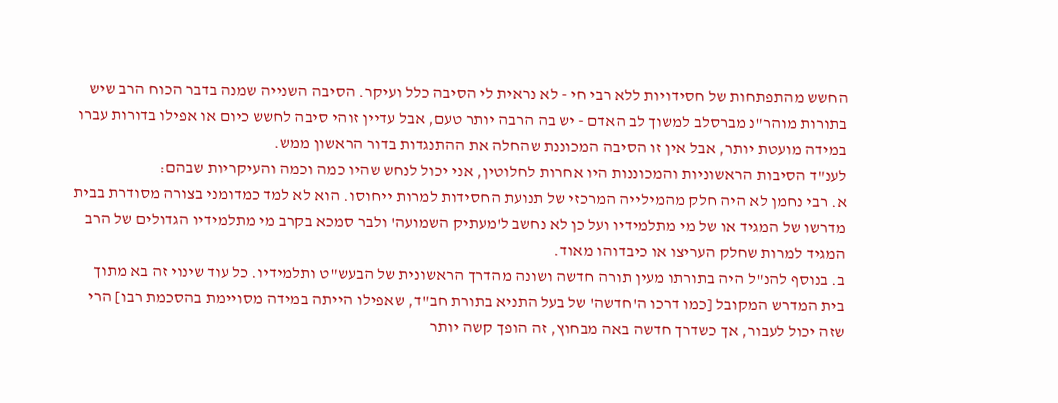החשש מהתפתחות של חסידויות ללא רבי חי - לא נראית לי הסיבה כלל ועיקר. הסיבה השנייה שמנה בדבר הכוח הרב שיש בתורות מוהר"נ מברסלב למשוך לב האדם - יש בה הרבה יותר טעם, אבל עדיין זוהי סיבה לחשש כיום או אפילו בדורות עברו במידה מועטת יותר, אבל אין זו הסיבה המכוננת שהחלה את ההתנגדות בדור הראשון ממש.
לענ"ד הסיבות הראשוניות והמכוננות היו אחרות לחלוטין, אני יכול לנחש שהיו כמה וכמה והעיקריות שבהם:
א. רבי נחמן לא היה חלק מהמילייה המרכזי של תנועת החסידות למרות ייחוסו. הוא לא למד כמדומני בצורה מסודרת בבית מדרשו של המגיד או של מי מתלמידיו ועל כן לא נחשב ל'מעתיק השמועה' ולבר סמכא בקרב מי מתלמידיו הגדולים של הרב המגיד למרות שחלק העריצו או כיבדוהו מאוד.
ב. בנוסף להנ"ל היה בתורתו מעין תורה חדשה ושונה מהדרך הראשונית של הבעש"ט ותלמידיו. כל עוד שינוי זה בא מתוך בית המדרש המקובל [כמו דרכו ה'חדשה' של בעל התניא בתורת חב"ד, שאפילו הייתה במידה מסויימת בהסכמת רבו] הרי שזה יכול לעבור, אך כשדרך חדשה באה מבחוץ, זה הופך קשה יותר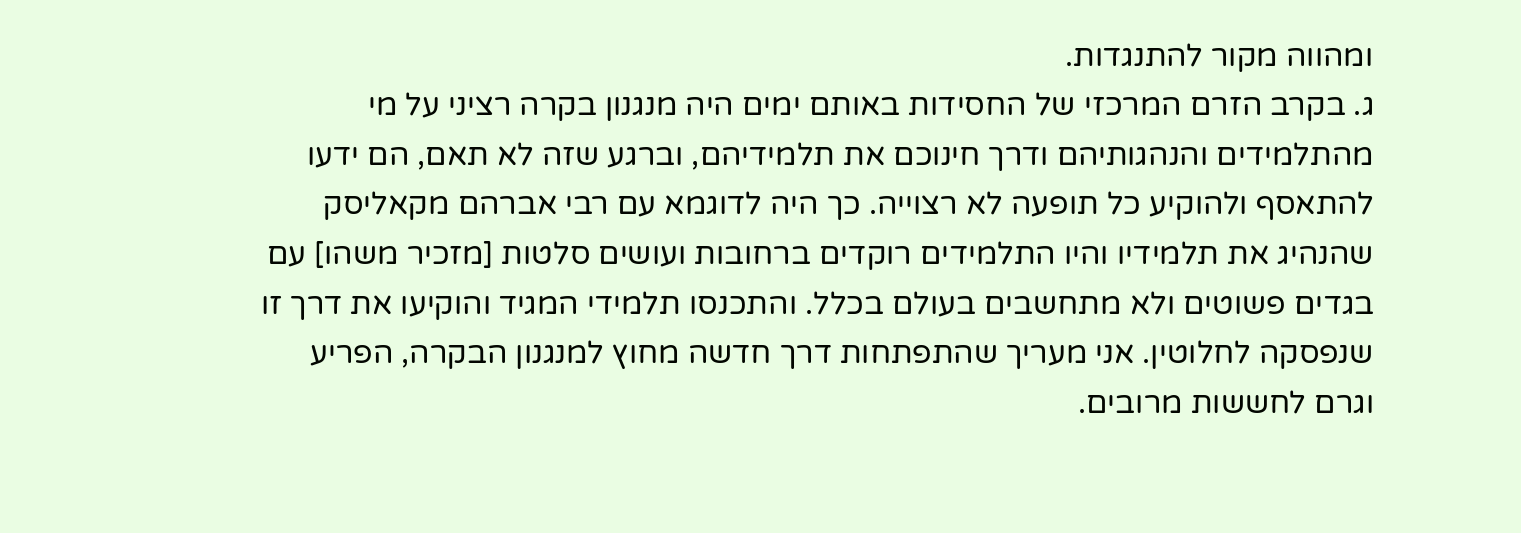ומהווה מקור להתנגדות.
ג. בקרב הזרם המרכזי של החסידות באותם ימים היה מנגנון בקרה רציני על מי מהתלמידים והנהגותיהם ודרך חינוכם את תלמידיהם, וברגע שזה לא תאם, הם ידעו להתאסף ולהוקיע כל תופעה לא רצוייה. כך היה לדוגמא עם רבי אברהם מקאליסק שהנהיג את תלמידיו והיו התלמידים רוקדים ברחובות ועושים סלטות [מזכיר משהו] עם בגדים פשוטים ולא מתחשבים בעולם בכלל. והתכנסו תלמידי המגיד והוקיעו את דרך זו שנפסקה לחלוטין. אני מעריך שהתפתחות דרך חדשה מחוץ למנגנון הבקרה, הפריע וגרם לחששות מרובים.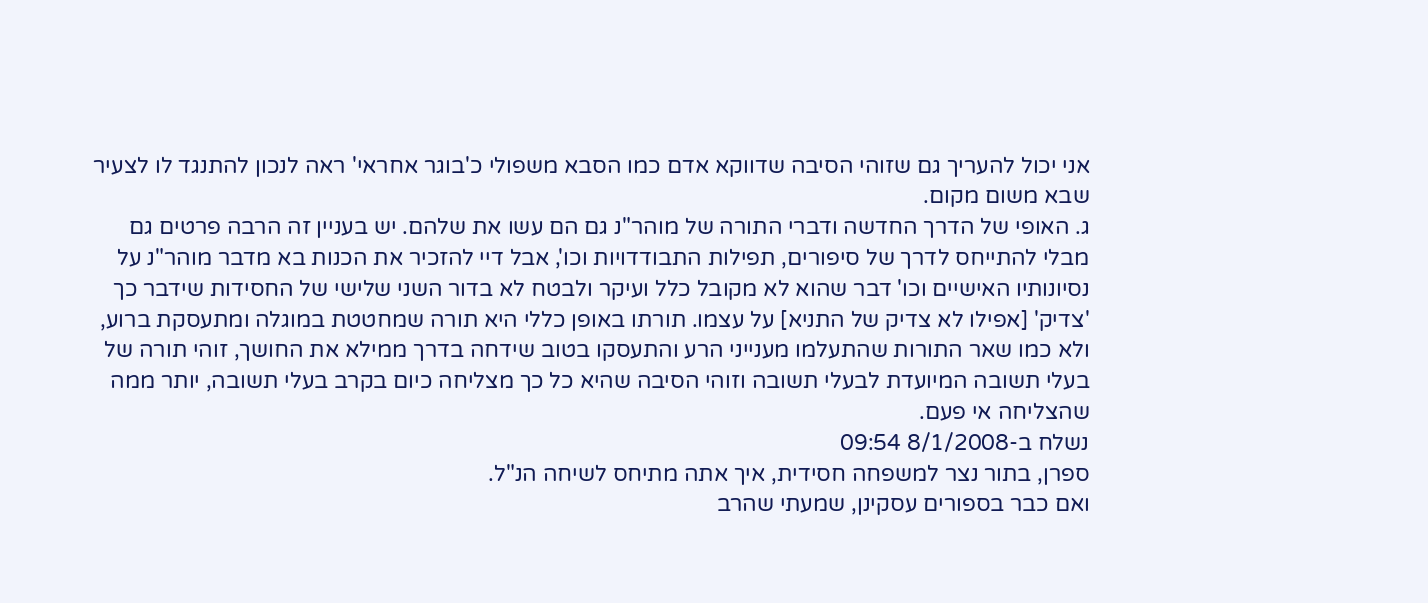אני יכול להעריך גם שזוהי הסיבה שדווקא אדם כמו הסבא משפולי כ'בוגר אחראי' ראה לנכון להתנגד לו לצעיר שבא משום מקום.
ג. האופי של הדרך החדשה ודברי התורה של מוהר"נ גם הם עשו את שלהם. יש בעניין זה הרבה פרטים גם מבלי להתייחס לדרך של סיפורים, תפילות התבודדויות וכו', אבל דיי להזכיר את הכנות בא מדבר מוהר"נ על נסיונותיו האישיים וכו' דבר שהוא לא מקובל כלל ועיקר ולבטח לא בדור השני שלישי של החסידות שידבר כך 'צדיק' [אפילו לא צדיק של התניא] על עצמו. תורתו באופן כללי היא תורה שמחטטת במוגלה ומתעסקת ברוע, ולא כמו שאר התורות שהתעלמו מענייני הרע והתעסקו בטוב שידחה בדרך ממילא את החושך, זוהי תורה של בעלי תשובה המיועדת לבעלי תשובה וזוהי הסיבה שהיא כל כך מצליחה כיום בקרב בעלי תשובה, יותר ממה שהצליחה אי פעם.
נשלח ב-8/1/2008 09:54
ספרן, בתור נצר למשפחה חסידית, איך אתה מתיחס לשיחה הנ"ל.
ואם כבר בספורים עסקינן, שמעתי שהרב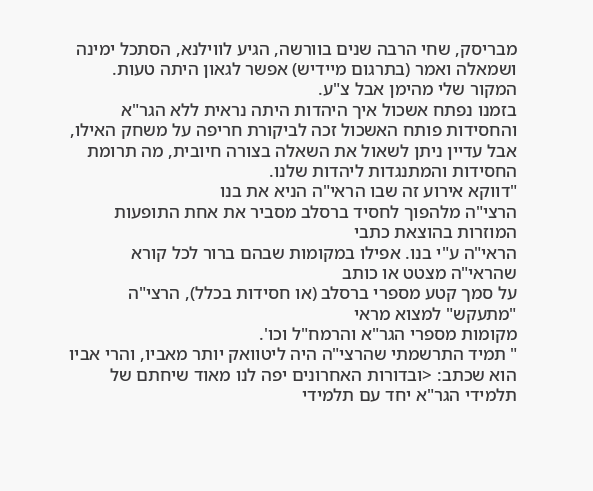מבריסק, שחי הרבה שנים בוורשה, הגיע לווילנא, הסתכל ימינה ושמאלה ואמר (בתרגום מיידיש) אפשר לגאון היתה טעות. המקור שלי מהימן אבל צ"ע.
בזמנו נפתח אשכול איך היהדות היתה נראית ללא הגר"א והחסידות פותח האשכול זכה לביקורת חריפה על משחק האילו, אבל עדיין ניתן לשאול את השאלה בצורה חיובית, מה תרומת החסידות והמתנגדות ליהדות שלנו.
"דווקא אירוע זה שבו הראי"ה הניא את בנו
הרצי"ה מלהפוך לחסיד ברסלב מסביר את אחת התופעות המוזרות בהוצאת כתבי
הראי"ה ע"י בנו. אפילו במקומות שבהם ברור לכל קורא שהראי"ה מצטט או כותב
על סמך קטע מספרי ברסלב (או חסידות בכלל), הרצי"ה "מתעקש" למצוא מראי
מקומות מספרי הגר"א והרמח"ל וכו'.
" תמיד התרשמתי שהרצי"ה היה ליטוואק יותר מאביו, והרי אביו הוא שכתב: <ובדורות האחרונים יפה לנו מאוד שיחתם של תלמידי הגר"א יחד עם תלמידי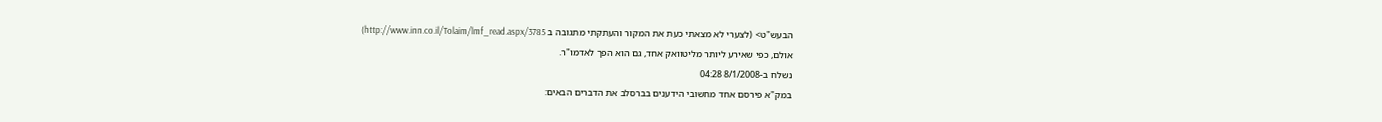הבעש"ט> (לצערי לא מצאתי כעת את המקור והעתקתי מתגובה ב http://www.inn.co.il/Tolaim/lmf_read.aspx/3785)
אולם, כפי שאירע ליותר מליטוואק אחד, גם הוא הפך לאדמו"ר.
נשלח ב-8/1/2008 04:28
במק"א פירסם אחד מחשובי הידענים בברסלב את הדברים הבאים: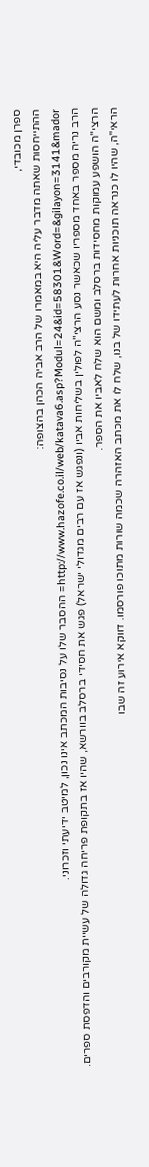ספרן מכובדי,
ההתייחסות שאתה מדבר עליה היא במאמרו של הרב אביה הכהן בהצופה:
http://www.hazofe.co.il/web/katava6.asp?Modul=24&id=58301&Word=&gilayon=3141&mador= ההסבר שלו על נסיבות המכתב אינו נכון, למיטב ידיעתי וזכרוני.
הרב נריה מספר באחד מספריו שכאשר נסע הרצי"ה לפולין בשליחות אביו (ונפגש אז עם רבים מגדולי ישראל) פגש את חסידי ברסלב בוורשא, שהיו אז בתקופת פריחה גדולה של עשיית מקורבים והדפסת ספרים. הרצי"ה הושפע עמוקות מחסידות ברסלב ומשם הוא שלח לאביו את הספר.
הראי"ה, שהיו לו כנראה תוכניות אחרות לעתידו של בנו, שלח לו את מכתב האזהרה שכמה שורות מתוכו פורסמו. דווקא אירוע זה שבו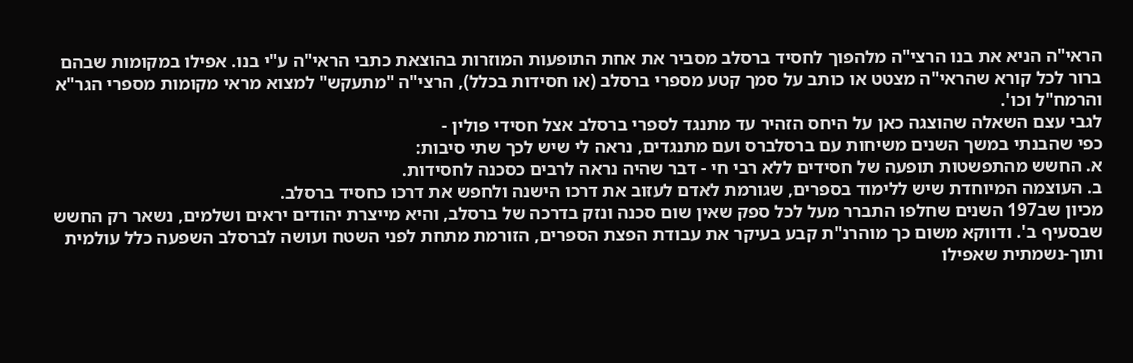הראי"ה הניא את בנו הרצי"ה מלהפוך לחסיד ברסלב מסביר את אחת התופעות המוזרות בהוצאת כתבי הראי"ה ע"י בנו. אפילו במקומות שבהם ברור לכל קורא שהראי"ה מצטט או כותב על סמך קטע מספרי ברסלב (או חסידות בכלל), הרצי"ה "מתעקש" למצוא מראי מקומות מספרי הגר"א והרמח"ל וכו'.
לגבי עצם השאלה שהוצגה כאן על היחס הזהיר עד מתנגד לספרי ברסלב אצל חסידי פולין -
כפי שהבנתי במשך השנים משיחות עם ברסלברס ועם מתנגדים, נראה לי שיש לכך שתי סיבות:
א. החשש מהתפשטות תופעה של חסידים ללא רבי חי - דבר שהיה נראה לרבים כסכנה לחסידות.
ב. העוצמה המיוחדת שיש ללימוד בספרים, שגורמת לאדם לעזוב את דרכו הישנה ולחפש את דרכו כחסיד ברסלב.
מכיון שב197 השנים שחלפו התברר מעל לכל ספק שאין שום סכנה ונזק בדרכה של ברסלב, והיא מייצרת יהודים יראים ושלמים, נשאר רק החשש שבסעיף ב'. ודווקא משום כך מוהרנ"ת קבע בעיקר את עבודת הפצת הספרים, הזורמת מתחת לפני השטח ועושה לברסלב השפעה כלל עולמית ותוך-נשמתית שאפילו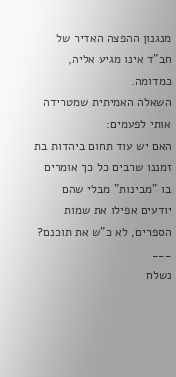מנגנון ההפצה האדיר של חב"ד אינו מגיע אליה, כמדומה.
השאלה האמיתית שמטרידה אותי לפעמים:
האם יש עוד תחום ביהדות בת זמננו שרבים כל כך אומרים בו "מבינות" מבלי שהם יודעים אפילו את שמות הספרים, לא כ"ש את תוכנם?
___
נשלח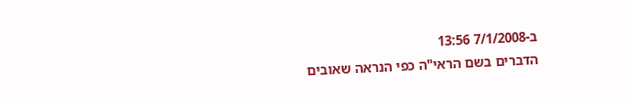ב-7/1/2008 13:56
הדברים בשם הראי"ה כפי הנראה שאובים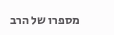מספרו של הרב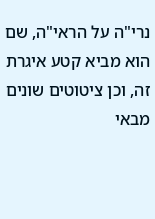נרי"ה על הראי"ה, שם הוא מביא קטע איגרת זה, וכן ציטוטים שונים מבאי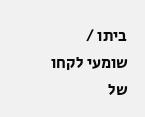ביתו / שומעי לקחו של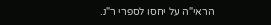הראי"ה על יחסו לספרי ר"נ.